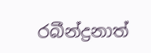රබීන්ද්‍රනාත්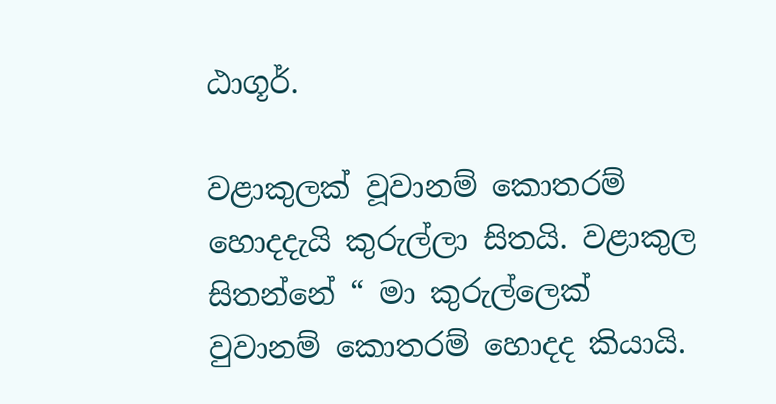ඨාගූර්.

වළාකුලක් වූවානම් කොතරම් හොදදැයි කුරුල්ලා සිතයි. වළාකුල සිතන්නේ “ මා කුරුල්ලෙක් වුවානම් කොතරම් හොදද කියායි.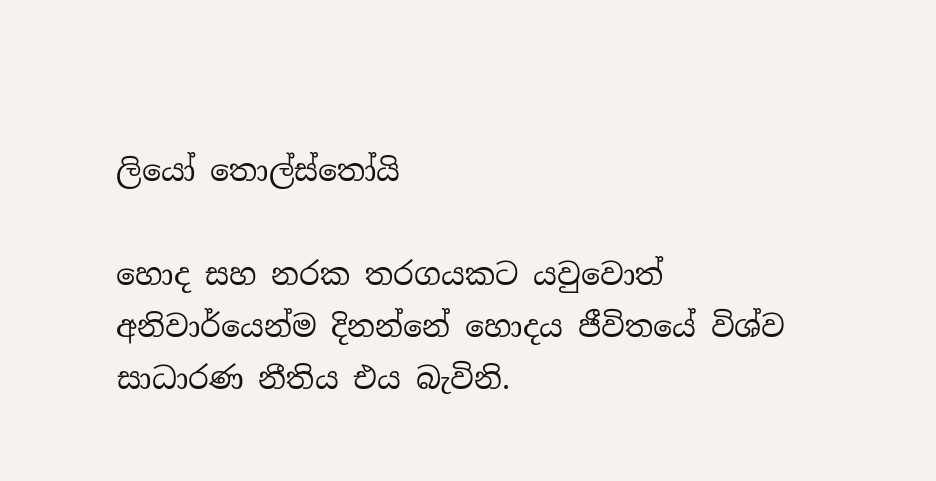ලියෝ තොල්ස්තෝයි

හොද සහ නරක තරගයකට යවුවොත් අනිවාර්යෙන්ම දිනන්නේ හොදය ජීවිතයේ විශ්ව සාධාරණ නීතිය එය බැවිනි.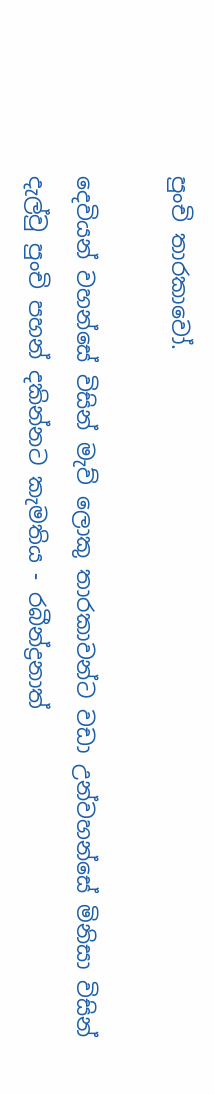පුංචි තාරකාවෝ.

දෙවියන් වහන්සේ විසින් මැව් ලොකු තාරකාවන්ට වඩා උන්වහන්සේ මිනිසා විසින් දැල්වු පුංචි පහන් දකින්නට කැමතිය - රබීන්ද්‍රනාත්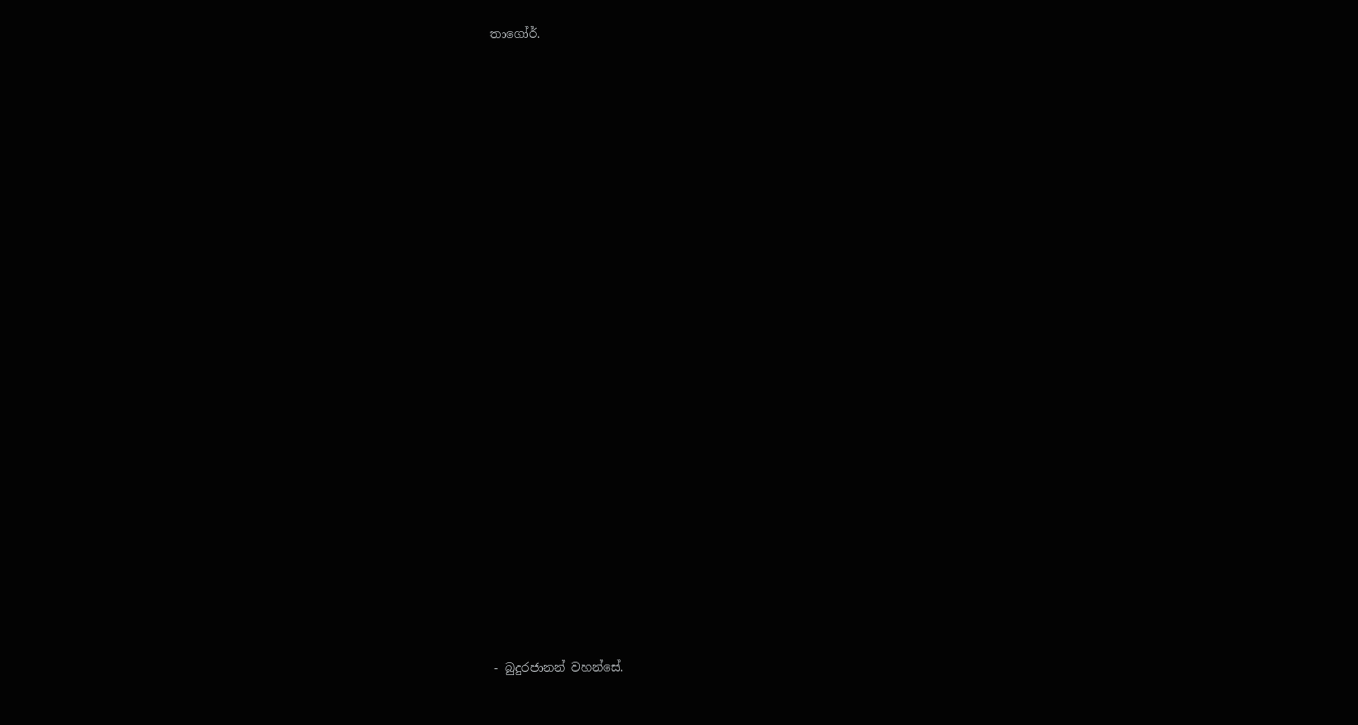තාගෝර්.
























- බුදුරජානන් වහන්සේ.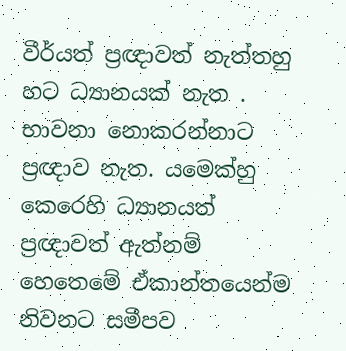වීර්යත් ප්‍රඥාවත් නැත්තහු හට ධ්‍යානයක් නැත . භාවනා නොකරන්නාට ප්‍රඥාව නැත. යමෙක්හු කෙරෙහි ධ්‍යානයත් ප්‍රඥාවත් ඇත්නම් හෙතෙමේ ඒකාන්තයෙන්ම නිවනට සමීපව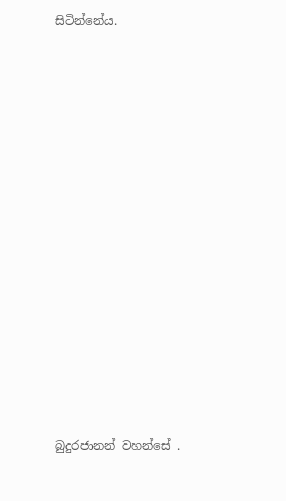සිටින්නේය.
























බුදුරජානන් වහන්සේ .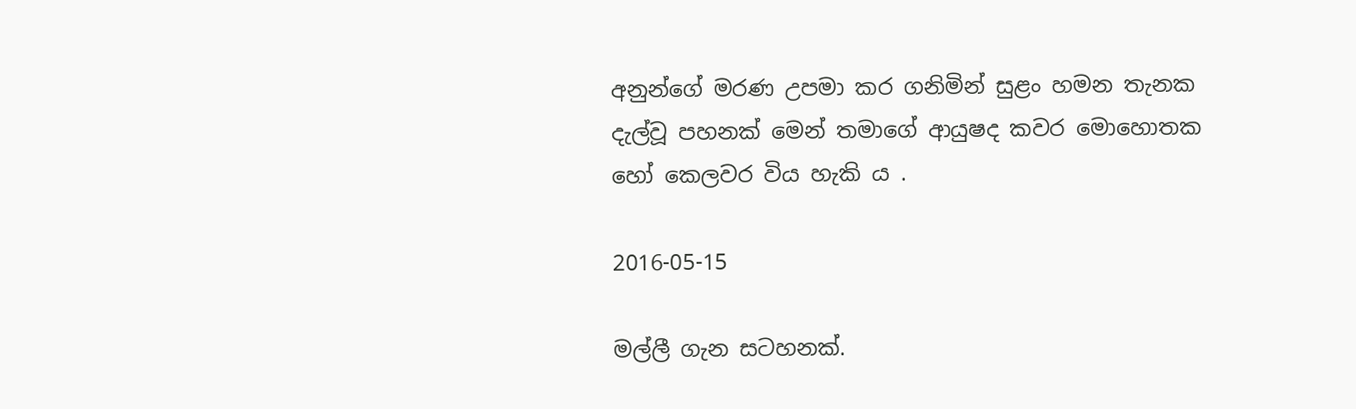අනුන්ගේ මරණ උපමා කර ගනිමින් සුළං හමන තැනක දැල්වූ පහනක් මෙන් තමාගේ ආයුෂද කවර මොහොතක හෝ කෙලවර විය හැකි ය .

2016-05-15

මල්ලී ගැන සටහනක්.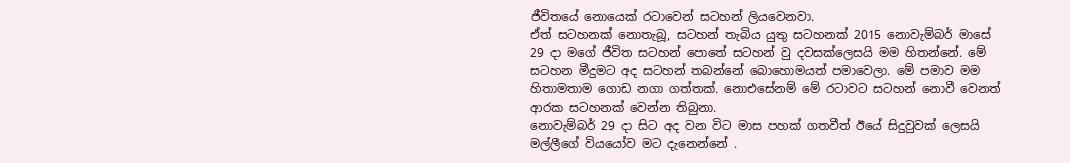ජීවිතයේ නොයෙක් රටාවෙන් සටහන් ලියවෙනවා.
ඒත් සටහනක් නොතැබූ, සටහන් තැබිය යුතු සටහනක් 2015 නොවැම්බර් මාසේ 29 දා මගේ ජීවිත සටහන් පොතේ සටහන් වු දවසක්ලෙසයි මම හිතන්නේ. මේ සටහන මීදුමට අද සටහන් තබන්නේ බොහොමයත් පමාවෙලා. මේ පමාව මම හිතාමතාම ගොඩ නගා ගත්තක්. නොඑසේනම් මේ රටාවට සටහන් නොවී වෙනත් ආරක සටහනක් වෙන්න තිබුනා.
නොවැම්බර් 29 දා සිට අද වන විට මාස පහක් ගතවීත් ඊයේ සිදුවුවක් ලෙසයි මල්ලීගේ වියයෝව මට දැනෙන්නේ .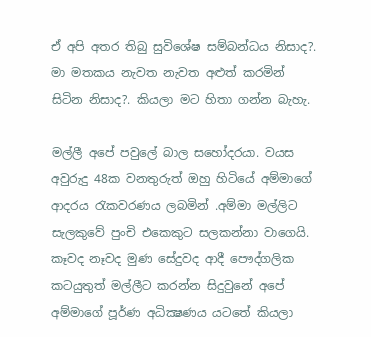ඒ අපි අතර තිබු සුවිශේෂ සම්බන්ධය නිසාද?. මා මතකය නැවත නැවත අළුත් කරමින් සිටින නිසාද?. කියලා මට හිතා ගන්න බැහැ.

මල්ලී අපේ පවුලේ බාල සහෝදරයා. වයස අවුරුදු 48ක වනතුරුත් ඔහු හිටියේ අම්මාගේ ආදරය රැකවරණය ලබමින් .අම්මා මල්ලිට සැලකුවේ පුංචි එකෙකුට සලකන්නා වාගෙයි. කෑවද නෑවද මුණ සේදුවද ආදී පෞද්ගලික කටයුතුත් මල්ලීට කරන්න සිදුවුනේ අපේ අම්මාගේ පූර්ණ අධික්‍ෂණය යටතේ කියලා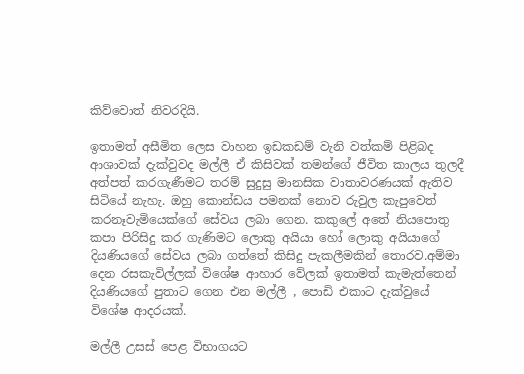කිව්වොත් නිවරදියි.

ඉතාමත් අසීමිත ලෙස වාහන ඉඩකඩම් වැනි වත්කම් පිළිබද ආශාවක් දැක්වුවද මල්ලී ඒ කිසිවක් තමන්ගේ ජීවිත කාලය තුලදී අත්පත් කරගැණීමට තරම් සුදුසු මානසික වාතාවරණයක් ඇතිව සිටියේ නැහැ. ඔහු කොන්ඩය පමනක් නොව රුවුල කැපුවෙත් කරනෑවැමියෙක්ගේ සේවය ලබා ගෙන. කකුලේ අතේ නියපොතු කපා පිරිසිදු කර ගැණිමට ලොකු අයියා හෝ ලොකු අයියාගේ දියණියගේ සේවය ලබා ගත්තේ කිසිදු පැකලීමකින් තොරව.අම්මා දෙන රසකැවිල්ලක් විශේෂ ආහාර වේලක් ඉතාමත් කැමැත්තෙන් දියණියගේ පුතාට ගෙන එන මල්ලී , පොඩි එකාට දැක්වුයේ විශේෂ ආදරයක්.

මල්ලී උසස් පෙළ විභාගයට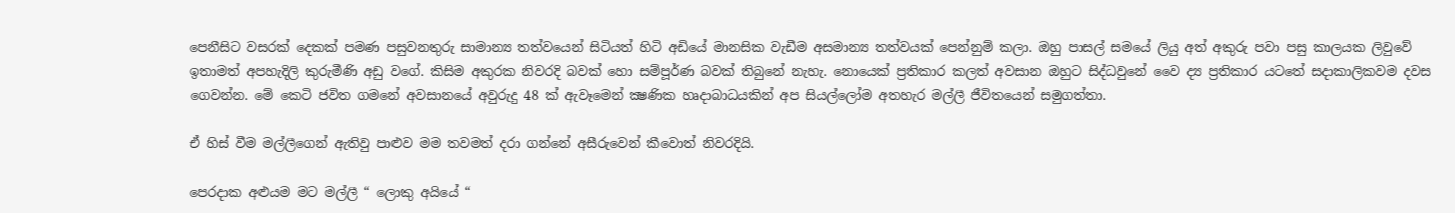පෙනීසිට වසරක් දෙකක් පමණ පසුවනතුරු සාමාන්‍ය තත්වයෙන් සිටියත් හිටි අඩියේ මානසික වැඩීම අසමාන්‍ය තත්වයක් පෙන්නුම් කලා. ඔහු පාසල් සමයේ ලියු අත් අකුරු පවා පසු කාලයක ලිවුවේ ඉතාමත් අපහැදිලි කුරුමීණි අඩු වගේ. කිසිම අකුරක නිවරදි බවක් හො සම්පූර්ණ බවක් තිබුනේ නැහැ. නොයෙක් ප්‍රතිකාර කලත් අවසාන ඔහුට සිද්ධවුනේ වෛ ද්‍ය ප්‍රතිකාර යටතේ සදාකාලිකවම දවස ගෙවන්න. මේ කෙටි ජවිත ගමනේ අවසානයේ අවුරුදු 48 ක් ඇවෑමෙන් ක්‍ෂණික හෘදාබාධයකින් අප සියල්ලෝම අතහැර මල්ලී ජීවිතයෙන් සමුගත්තා.

ඒ හිස් වීම මල්ලීගෙන් ඇතිවු පාළුව මම තවමත් දරා ගන්නේ අසීරුවෙන් කීවොත් නිවරදියි.

පෙරදාක අළුයම මට මල්ලී “ ලොකු අයියේ “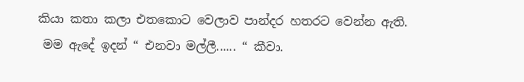කියා කතා කලා එතකොට වෙලාව පාන්දර හතරට වෙන්න ඇති.
 මම ඇදේ ඉදන් “ එනවා මල්ලී...... “ කීවා.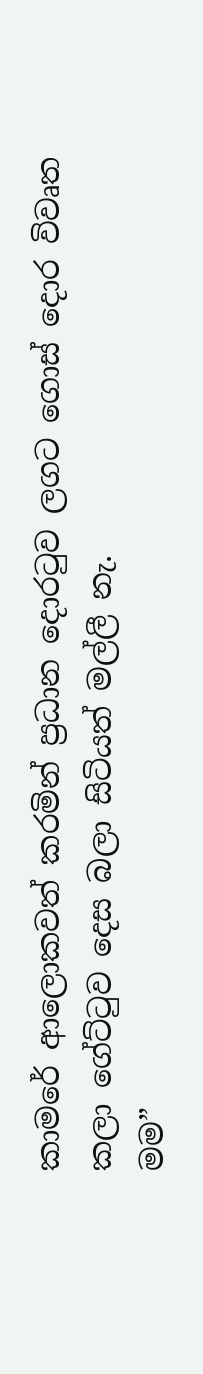කාමරේ ආලොකවත් කරමින් ප්‍රධාන දොරටුව ලගට ගොස් දොර විවෘත කලා ගේට්ටුව දෙස බලා සිටියත් මල්ලී නැ.
මම”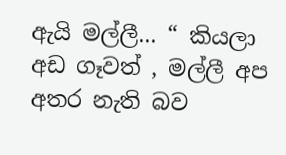ඇයි මල්ලී... “ කියලා අඩ ගෑවත් , මල්ලී අප අතර නැති බව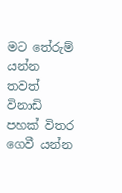මට තේරුම් යන්න තවත් විනාඩි පහක් විතර ගෙවී යන්න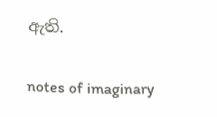ඇති.


notes of imaginary